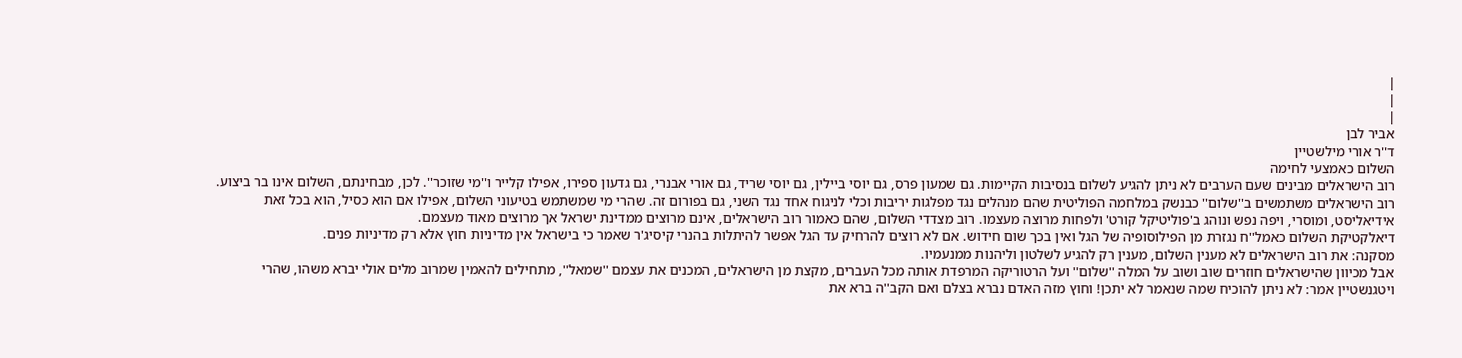|
|
|
אביר לבן
ד''ר אורי מילשטיין
השלום כאמצעי לחימה
רוב הישראלים מבינים שעם הערבים לא ניתן להגיע לשלום בנסיבות הקיימות. גם שמעון פרס, גם יוסי ביילין, גם יוסי שריד, גם אורי אבנרי, גם גדעון ספירו, אפילו קלייר ו''מי שזוכר''. לכן, מבחינתם, השלום אינו בר ביצוע.
רוב הישראלים משתמשים ב''שלום'' כבנשק במלחמה הפוליטית שהם מנהלים נגד מפלגות יריבות וכלי לניגוח אחד נגד השני, גם בפורום זה. שהרי מי שמשתמש בטיעוני השלום, אפילו אם הוא כסיל, הוא בכל זאת אידיאליסט, ומוסרי, ויפה נפש ונוהג ב'פוליטיקל קורט' ולפחות מרוצה מעצמו. רוב מצדדי השלום, שהם כאמור רוב הישראלים, אינם מרוצים ממדינת ישראל אך מרוצים מאוד מעצמם.
דיאלקטיקת השלום כאמל''ח נגזרת מן הפילוסופיה של הגל ואין בכך שום חידוש. אם לא רוצים להרחיק עד הגל אפשר להיתלות בהנרי קיסיג'ר שאמר כי בישראל אין מדיניות חוץ אלא רק מדיניות פנים.
מסקנה: את רוב הישראלים לא מענין השלום, מענין רק להגיע לשלטון וליהנות ממנעמיו.
אבל מכיוון שהישראלים חוזרים שוב ושוב על המלה ''שלום'' ועל הרטוריקה המרפדת אותה מכל העברים, מקצת מן הישראלים, המכנים את עצמם ''שמאל'', מתחילים להאמין שמרוב מלים אולי יברא משהו, שהרי ויטגנשטיין אמר: לא ניתן להוכיח שמה שנאמר לא יתכן! וחוץ מזה האדם נברא בצלם ואם הקב''ה ברא את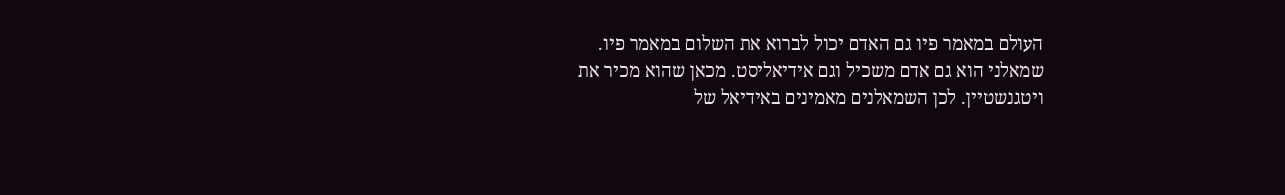העולם במאמר פיו גם האדם יכול לברוא את השלום במאמר פיו.
שמאלני הוא גם אדם משכיל וגם אידיאליסט. מכאן שהוא מכיר את ויטגנשטיין. לכן השמאלנים מאמינים באידיאל של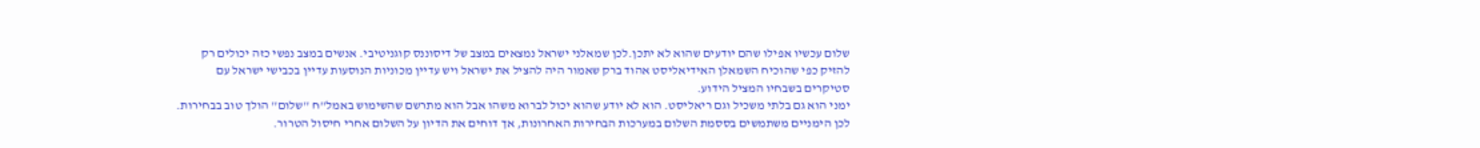שלום עכשיו אפילו שהם יודעים שהוא לא יתכן.לכן שמאלני ישראל נמצאים במצב של דיסוננס קוגניטיבי. אנשים במצב נפשי כזה יכולים רק להזיק כפי שהוכיח השמאלן האידיאליסט אהוד ברק שאמור היה להציל את ישראל ויש עדיין מכוניות הנוסעות עדיין בכבישי ישראל עם סטיקרים בשבחיו המציל הידוע.
ימני הוא גם בלתי משכיל וגם ריאליסט. הוא לא יודע שהוא יכול לברוא משהו אבל הוא מתרשם שהשימוש באמל''ח ''שלום'' הולך טוב בבחירות. לכן הימניים משתמשים בססמת השלום במערכות הבחירות האחרונות, אך דוחים את הדיון על השלום אחרי חיסול הטרור.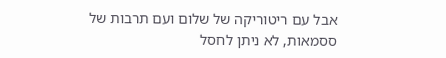אבל עם ריטוריקה של שלום ועם תרבות של ססמאות, לא ניתן לחסל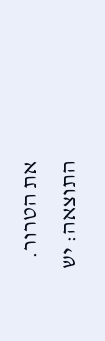את הטרור.
התוצאה: יש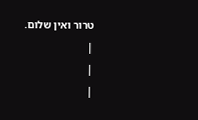טרור ואין שלום.
|
|
|